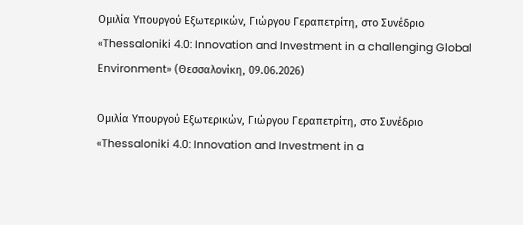Ομιλία Υπουργού Εξωτερικών, Γιώργου Γεραπετρίτη, στο Συνέδριο «Thessaloniki 4.0: Innovation and Investment in a challenging Global Environment» (Θεσσαλονίκη, 09.06.2026)

Ομιλία Υπουργού Εξωτερικών, Γιώργου Γεραπετρίτη, στο Συνέδριο «Thessaloniki 4.0: Innovation and Investment in a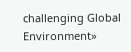challenging Global Environment»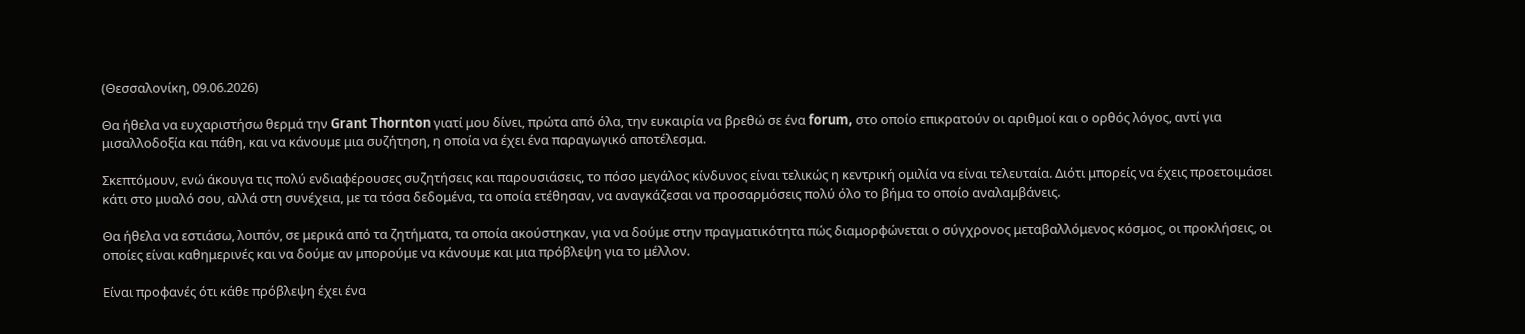(Θεσσαλονίκη, 09.06.2026)

Θα ήθελα να ευχαριστήσω θερμά την Grant Thornton γιατί μου δίνει, πρώτα από όλα, την ευκαιρία να βρεθώ σε ένα forum, στο οποίο επικρατούν οι αριθμοί και ο ορθός λόγος, αντί για μισαλλοδοξία και πάθη, και να κάνουμε μια συζήτηση, η οποία να έχει ένα παραγωγικό αποτέλεσμα.

Σκεπτόμουν, ενώ άκουγα τις πολύ ενδιαφέρουσες συζητήσεις και παρουσιάσεις, το πόσο μεγάλος κίνδυνος είναι τελικώς η κεντρική ομιλία να είναι τελευταία. Διότι μπορείς να έχεις προετοιμάσει κάτι στο μυαλό σου, αλλά στη συνέχεια, με τα τόσα δεδομένα, τα οποία ετέθησαν, να αναγκάζεσαι να προσαρμόσεις πολύ όλο το βήμα το οποίο αναλαμβάνεις.

Θα ήθελα να εστιάσω, λοιπόν, σε μερικά από τα ζητήματα, τα οποία ακούστηκαν, για να δούμε στην πραγματικότητα πώς διαμορφώνεται ο σύγχρονος μεταβαλλόμενος κόσμος, οι προκλήσεις, οι οποίες είναι καθημερινές και να δούμε αν μπορούμε να κάνουμε και μια πρόβλεψη για το μέλλον.

Είναι προφανές ότι κάθε πρόβλεψη έχει ένα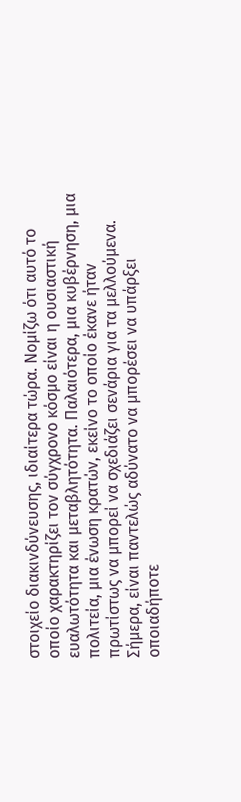στοιχείο διακινδύνευσης, ιδιαίτερα τώρα. Νομίζω ότι αυτό το οποίο χαρακτηρίζει τον σύγχρονο κόσμο είναι η ουσιαστική ευαλωτότητα και μεταβλητότητα. Παλαιότερα, μια κυβέρνηση, μια πολιτεία, μια ένωση κρατών, εκείνο το οποίο έκανε ήταν πρωτίστως να μπορεί να σχεδιάζει σενάρια για τα μελλούμενα. Σήμερα, είναι παντελώς αδύνατο να μπορέσει να υπάρξει οποιαδήποτε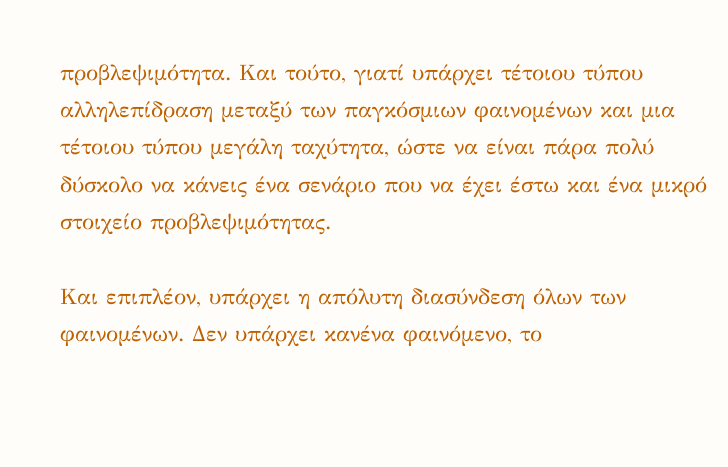προβλεψιμότητα. Και τούτο, γιατί υπάρχει τέτοιου τύπου αλληλεπίδραση μεταξύ των παγκόσμιων φαινομένων και μια τέτοιου τύπου μεγάλη ταχύτητα, ώστε να είναι πάρα πολύ δύσκολο να κάνεις ένα σενάριο που να έχει έστω και ένα μικρό στοιχείο προβλεψιμότητας.

Και επιπλέον, υπάρχει η απόλυτη διασύνδεση όλων των φαινομένων. Δεν υπάρχει κανένα φαινόμενο, το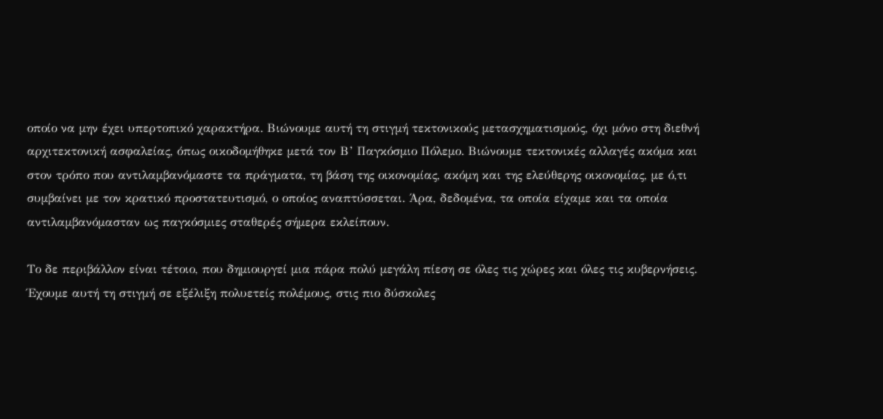οποίο να μην έχει υπερτοπικό χαρακτήρα. Βιώνουμε αυτή τη στιγμή τεκτονικούς μετασχηματισμούς, όχι μόνο στη διεθνή αρχιτεκτονική ασφαλείας, όπως οικοδομήθηκε μετά τον Β’ Παγκόσμιο Πόλεμο. Βιώνουμε τεκτονικές αλλαγές ακόμα και στον τρόπο που αντιλαμβανόμαστε τα πράγματα, τη βάση της οικονομίας, ακόμη και της ελεύθερης οικονομίας, με ό,τι συμβαίνει με τον κρατικό προστατευτισμό, ο οποίος αναπτύσσεται. Άρα, δεδομένα, τα οποία είχαμε και τα οποία αντιλαμβανόμασταν ως παγκόσμιες σταθερές σήμερα εκλείπουν.

Το δε περιβάλλον είναι τέτοιο, που δημιουργεί μια πάρα πολύ μεγάλη πίεση σε όλες τις χώρες και όλες τις κυβερνήσεις. Έχουμε αυτή τη στιγμή σε εξέλιξη πολυετείς πολέμους, στις πιο δύσκολες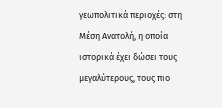γεωπολιτικά περιοχές: στη Μέση Ανατολή, η οποία ιστορικά έχει δώσει τους μεγαλύτερους, τους πιο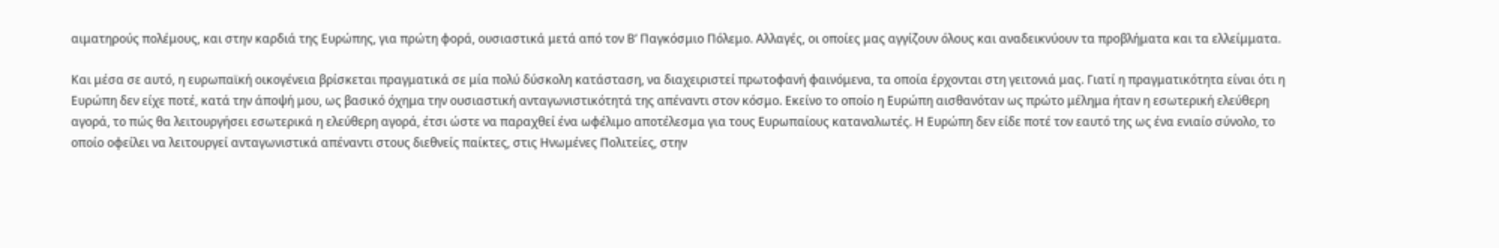αιματηρούς πολέμους, και στην καρδιά της Ευρώπης, για πρώτη φορά, ουσιαστικά μετά από τον Β’ Παγκόσμιο Πόλεμο. Αλλαγές, οι οποίες μας αγγίζουν όλους και αναδεικνύουν τα προβλήματα και τα ελλείμματα.

Και μέσα σε αυτό, η ευρωπαϊκή οικογένεια βρίσκεται πραγματικά σε μία πολύ δύσκολη κατάσταση, να διαχειριστεί πρωτοφανή φαινόμενα, τα οποία έρχονται στη γειτονιά μας. Γιατί η πραγματικότητα είναι ότι η Ευρώπη δεν είχε ποτέ, κατά την άποψή μου, ως βασικό όχημα την ουσιαστική ανταγωνιστικότητά της απέναντι στον κόσμο. Εκείνο το οποίο η Ευρώπη αισθανόταν ως πρώτο μέλημα ήταν η εσωτερική ελεύθερη αγορά, το πώς θα λειτουργήσει εσωτερικά η ελεύθερη αγορά, έτσι ώστε να παραχθεί ένα ωφέλιμο αποτέλεσμα για τους Ευρωπαίους καταναλωτές. Η Ευρώπη δεν είδε ποτέ τον εαυτό της ως ένα ενιαίο σύνολο, το οποίο οφείλει να λειτουργεί ανταγωνιστικά απέναντι στους διεθνείς παίκτες, στις Ηνωμένες Πολιτείες, στην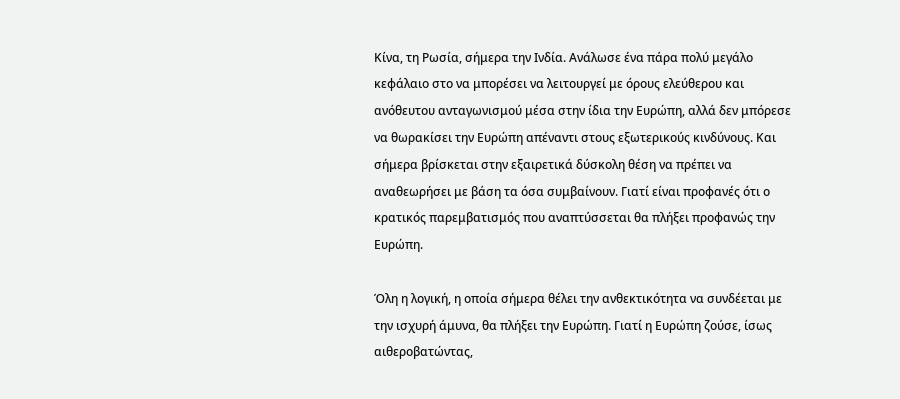Κίνα, τη Ρωσία, σήμερα την Ινδία. Ανάλωσε ένα πάρα πολύ μεγάλο κεφάλαιο στο να μπορέσει να λειτουργεί με όρους ελεύθερου και ανόθευτου ανταγωνισμού μέσα στην ίδια την Ευρώπη, αλλά δεν μπόρεσε να θωρακίσει την Ευρώπη απέναντι στους εξωτερικούς κινδύνους. Και σήμερα βρίσκεται στην εξαιρετικά δύσκολη θέση να πρέπει να αναθεωρήσει με βάση τα όσα συμβαίνουν. Γιατί είναι προφανές ότι ο κρατικός παρεμβατισμός που αναπτύσσεται θα πλήξει προφανώς την Ευρώπη.

Όλη η λογική, η οποία σήμερα θέλει την ανθεκτικότητα να συνδέεται με την ισχυρή άμυνα, θα πλήξει την Ευρώπη. Γιατί η Ευρώπη ζούσε, ίσως αιθεροβατώντας,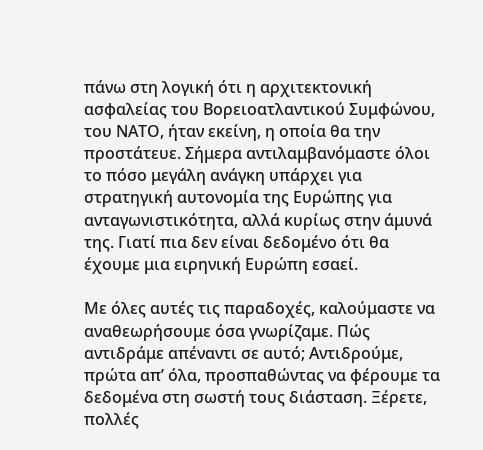πάνω στη λογική ότι η αρχιτεκτονική ασφαλείας του Βορειοατλαντικού Συμφώνου, του ΝΑΤΟ, ήταν εκείνη, η οποία θα την προστάτευε. Σήμερα αντιλαμβανόμαστε όλοι το πόσο μεγάλη ανάγκη υπάρχει για στρατηγική αυτονομία της Ευρώπης για ανταγωνιστικότητα, αλλά κυρίως στην άμυνά της. Γιατί πια δεν είναι δεδομένο ότι θα έχουμε μια ειρηνική Ευρώπη εσαεί.

Με όλες αυτές τις παραδοχές, καλούμαστε να αναθεωρήσουμε όσα γνωρίζαμε. Πώς αντιδράμε απέναντι σε αυτό; Αντιδρούμε, πρώτα απ’ όλα, προσπαθώντας να φέρουμε τα δεδομένα στη σωστή τους διάσταση. Ξέρετε, πολλές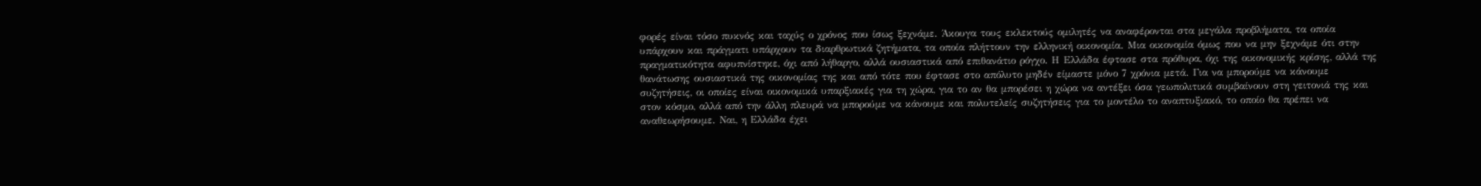φορές είναι τόσο πυκνός και ταχύς ο χρόνος που ίσως ξεχνάμε. Άκουγα τους εκλεκτούς ομιλητές να αναφέρονται στα μεγάλα προβλήματα, τα οποία υπάρχουν και πράγματι υπάρχουν τα διαρθρωτικά ζητήματα, τα οποία πλήττουν την ελληνική οικονομία. Μια οικονομία όμως που να μην ξεχνάμε ότι στην πραγματικότητα αφυπνίστηκε, όχι από λήθαργο, αλλά ουσιαστικά από επιθανάτιο ρόγχο. Η Ελλάδα έφτασε στα πρόθυρα, όχι της οικονομικής κρίσης, αλλά της θανάτωσης ουσιαστικά της οικονομίας της και από τότε που έφτασε στο απόλυτο μηδέν είμαστε μόνο 7 χρόνια μετά. Για να μπορούμε να κάνουμε συζητήσεις, οι οποίες είναι οικονομικά υπαρξιακές για τη χώρα, για το αν θα μπορέσει η χώρα να αντέξει όσα γεωπολιτικά συμβαίνουν στη γειτονιά της και στον κόσμο, αλλά από την άλλη πλευρά να μπορούμε να κάνουμε και πολυτελείς συζητήσεις για το μοντέλο το αναπτυξιακό, το οποίο θα πρέπει να αναθεωρήσουμε. Ναι, η Ελλάδα έχει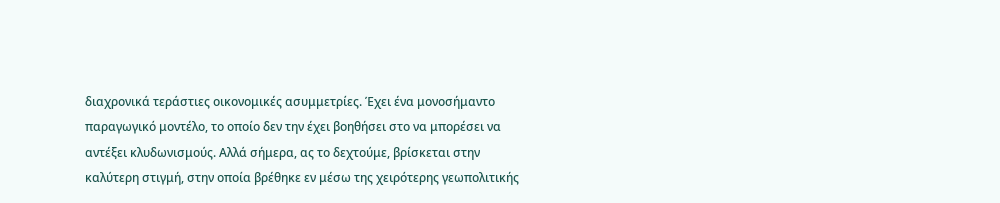διαχρονικά τεράστιες οικονομικές ασυμμετρίες. Έχει ένα μονοσήμαντο παραγωγικό μοντέλο, το οποίο δεν την έχει βοηθήσει στο να μπορέσει να αντέξει κλυδωνισμούς. Αλλά σήμερα, ας το δεχτούμε, βρίσκεται στην καλύτερη στιγμή, στην οποία βρέθηκε εν μέσω της χειρότερης γεωπολιτικής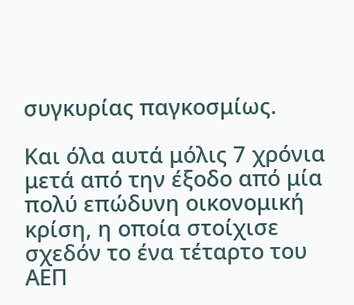συγκυρίας παγκοσμίως.

Και όλα αυτά μόλις 7 χρόνια μετά από την έξοδο από μία πολύ επώδυνη οικονομική κρίση, η οποία στοίχισε σχεδόν το ένα τέταρτο του ΑΕΠ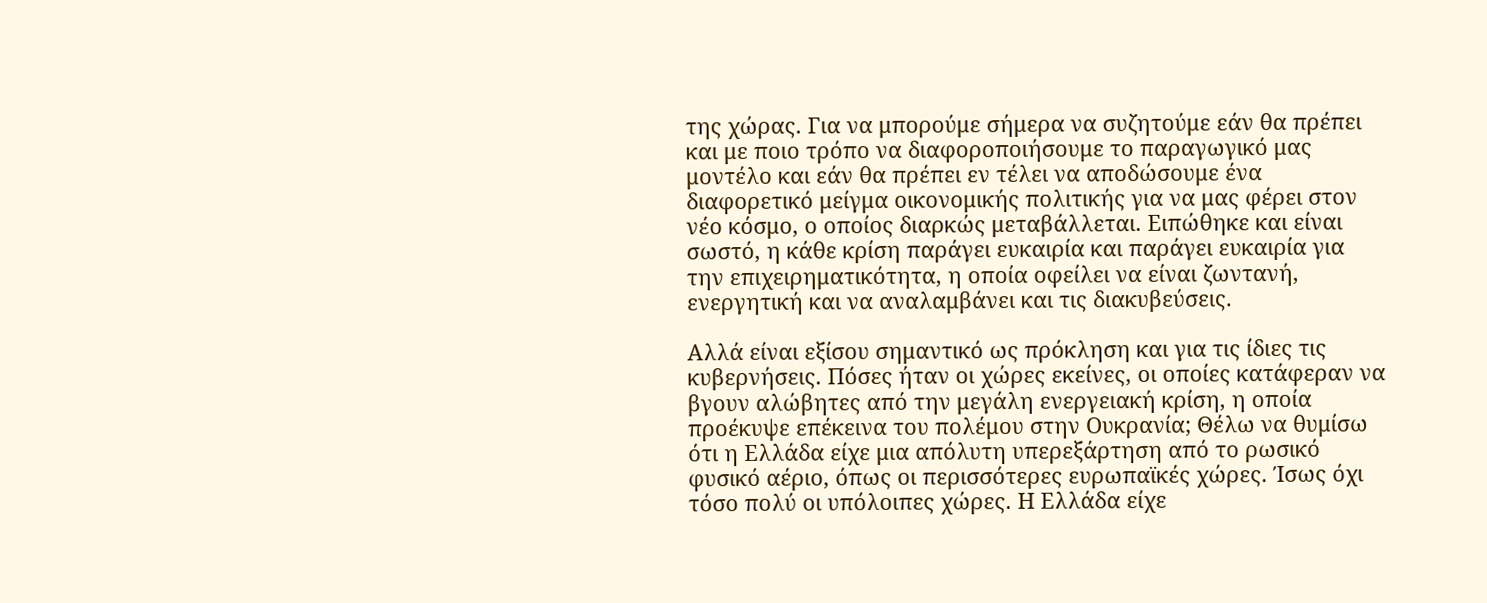της χώρας. Για να μπορούμε σήμερα να συζητούμε εάν θα πρέπει και με ποιο τρόπο να διαφοροποιήσουμε το παραγωγικό μας μοντέλο και εάν θα πρέπει εν τέλει να αποδώσουμε ένα διαφορετικό μείγμα οικονομικής πολιτικής για να μας φέρει στον νέο κόσμο, ο οποίος διαρκώς μεταβάλλεται. Ειπώθηκε και είναι σωστό, η κάθε κρίση παράγει ευκαιρία και παράγει ευκαιρία για την επιχειρηματικότητα, η οποία οφείλει να είναι ζωντανή, ενεργητική και να αναλαμβάνει και τις διακυβεύσεις.

Αλλά είναι εξίσου σημαντικό ως πρόκληση και για τις ίδιες τις κυβερνήσεις. Πόσες ήταν οι χώρες εκείνες, οι οποίες κατάφεραν να βγουν αλώβητες από την μεγάλη ενεργειακή κρίση, η οποία προέκυψε επέκεινα του πολέμου στην Ουκρανία; Θέλω να θυμίσω ότι η Ελλάδα είχε μια απόλυτη υπερεξάρτηση από το ρωσικό φυσικό αέριο, όπως οι περισσότερες ευρωπαϊκές χώρες. Ίσως όχι τόσο πολύ οι υπόλοιπες χώρες. Η Ελλάδα είχε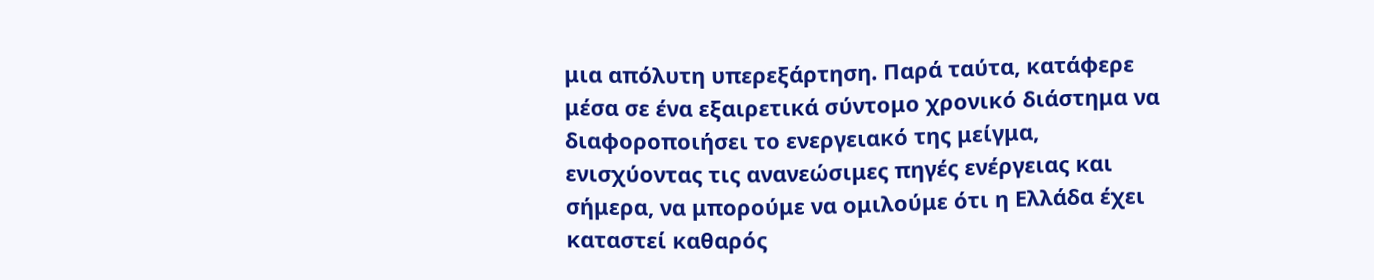μια απόλυτη υπερεξάρτηση. Παρά ταύτα, κατάφερε μέσα σε ένα εξαιρετικά σύντομο χρονικό διάστημα να διαφοροποιήσει το ενεργειακό της μείγμα, ενισχύοντας τις ανανεώσιμες πηγές ενέργειας και σήμερα, να μπορούμε να ομιλούμε ότι η Ελλάδα έχει καταστεί καθαρός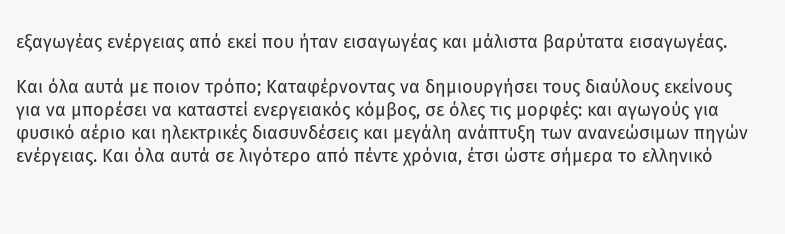εξαγωγέας ενέργειας από εκεί που ήταν εισαγωγέας και μάλιστα βαρύτατα εισαγωγέας.

Και όλα αυτά με ποιον τρόπο; Καταφέρνοντας να δημιουργήσει τους διαύλους εκείνους για να μπορέσει να καταστεί ενεργειακός κόμβος, σε όλες τις μορφές: και αγωγούς για φυσικό αέριο και ηλεκτρικές διασυνδέσεις και μεγάλη ανάπτυξη των ανανεώσιμων πηγών ενέργειας. Και όλα αυτά σε λιγότερο από πέντε χρόνια, έτσι ώστε σήμερα το ελληνικό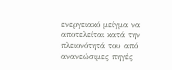ενεργειακό μείγμα να αποτελείται κατά την πλειονότητά του από ανανεώσιμες πηγές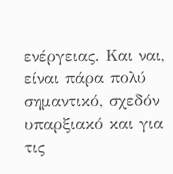ενέργειας. Και ναι, είναι πάρα πολύ σημαντικό, σχεδόν υπαρξιακό και για τις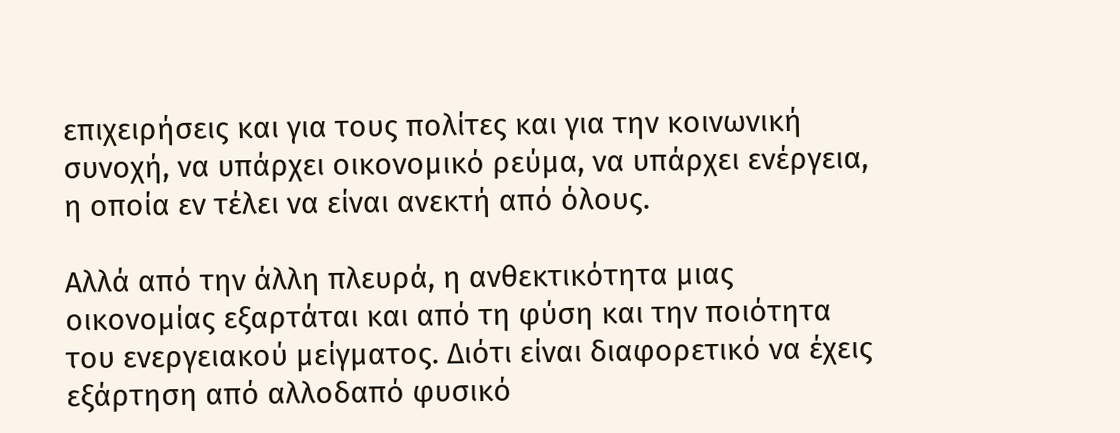επιχειρήσεις και για τους πολίτες και για την κοινωνική συνοχή, να υπάρχει οικονομικό ρεύμα, να υπάρχει ενέργεια, η οποία εν τέλει να είναι ανεκτή από όλους.

Αλλά από την άλλη πλευρά, η ανθεκτικότητα μιας οικονομίας εξαρτάται και από τη φύση και την ποιότητα του ενεργειακού μείγματος. Διότι είναι διαφορετικό να έχεις εξάρτηση από αλλοδαπό φυσικό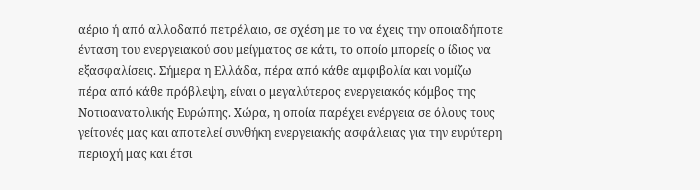αέριο ή από αλλοδαπό πετρέλαιο, σε σχέση με το να έχεις την οποιαδήποτε ένταση του ενεργειακού σου μείγματος σε κάτι, το οποίο μπορείς ο ίδιος να εξασφαλίσεις. Σήμερα η Ελλάδα, πέρα από κάθε αμφιβολία και νομίζω πέρα από κάθε πρόβλεψη, είναι ο μεγαλύτερος ενεργειακός κόμβος της Νοτιοανατολικής Ευρώπης. Χώρα, η οποία παρέχει ενέργεια σε όλους τους γείτονές μας και αποτελεί συνθήκη ενεργειακής ασφάλειας για την ευρύτερη περιοχή μας και έτσι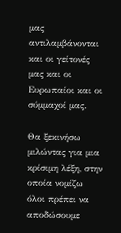μας αντιλαμβάνονται και οι γείτονές μας και οι Ευρωπαίοι και οι σύμμαχοί μας.

Θα ξεκινήσω μιλώντας για μια κρίσιμη λέξη, στην οποία νομίζω όλοι πρέπει να αποδώσουμε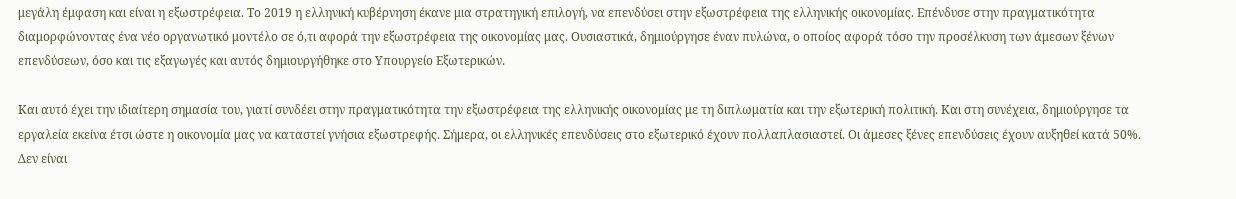μεγάλη έμφαση και είναι η εξωστρέφεια. Το 2019 η ελληνική κυβέρνηση έκανε μια στρατηγική επιλογή, να επενδύσει στην εξωστρέφεια της ελληνικής οικονομίας. Επένδυσε στην πραγματικότητα διαμορφώνοντας ένα νέο οργανωτικό μοντέλο σε ό,τι αφορά την εξωστρέφεια της οικονομίας μας. Ουσιαστικά, δημιούργησε έναν πυλώνα, ο οποίος αφορά τόσο την προσέλκυση των άμεσων ξένων επενδύσεων, όσο και τις εξαγωγές και αυτός δημιουργήθηκε στο Υπουργείο Εξωτερικών.

Και αυτό έχει την ιδιαίτερη σημασία του, γιατί συνδέει στην πραγματικότητα την εξωστρέφεια της ελληνικής οικονομίας με τη διπλωματία και την εξωτερική πολιτική. Και στη συνέχεια, δημιούργησε τα εργαλεία εκείνα έτσι ώστε η οικονομία μας να καταστεί γνήσια εξωστρεφής. Σήμερα, οι ελληνικές επενδύσεις στο εξωτερικό έχουν πολλαπλασιαστεί. Οι άμεσες ξένες επενδύσεις έχουν αυξηθεί κατά 50%. Δεν είναι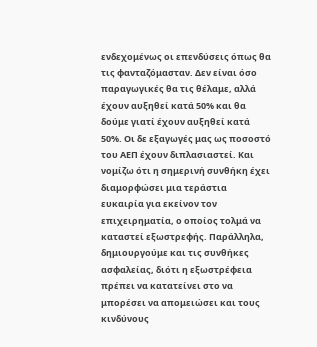ενδεχομένως οι επενδύσεις όπως θα τις φανταζόμασταν. Δεν είναι όσο παραγωγικές θα τις θέλαμε, αλλά έχουν αυξηθεί κατά 50% και θα δούμε γιατί έχουν αυξηθεί κατά 50%. Οι δε εξαγωγές μας ως ποσοστό του ΑΕΠ έχουν διπλασιαστεί. Και νομίζω ότι η σημερινή συνθήκη έχει διαμορφώσει μια τεράστια ευκαιρία για εκείνον τον επιχειρηματία, ο οποίος τολμά να καταστεί εξωστρεφής. Παράλληλα, δημιουργούμε και τις συνθήκες ασφαλείας, διότι η εξωστρέφεια πρέπει να κατατείνει στο να μπορέσει να απομειώσει και τους κινδύνους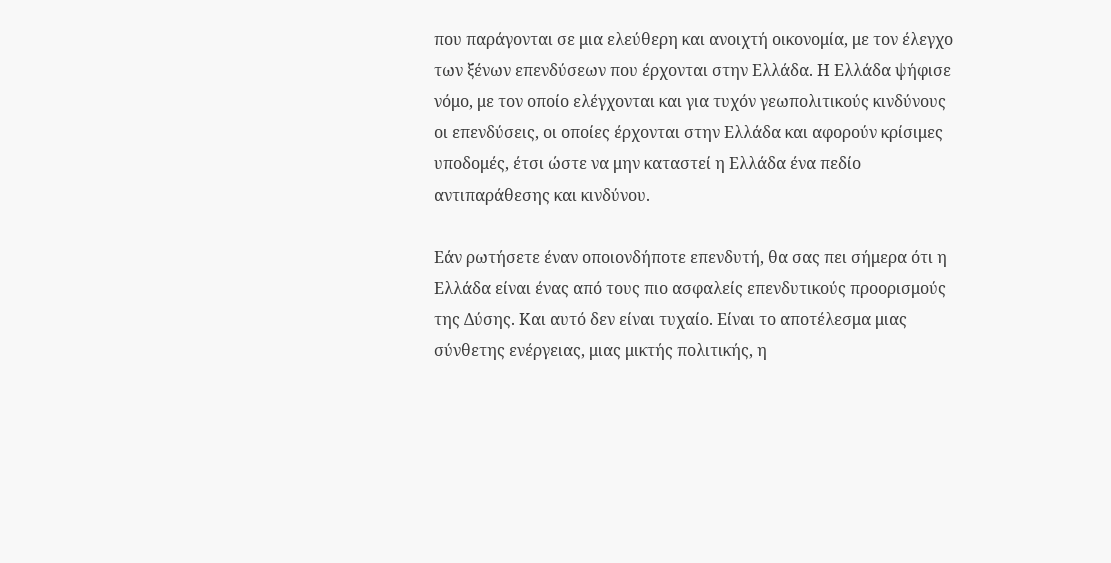που παράγονται σε μια ελεύθερη και ανοιχτή οικονομία, με τον έλεγχο των ξένων επενδύσεων που έρχονται στην Ελλάδα. Η Ελλάδα ψήφισε νόμο, με τον οποίο ελέγχονται και για τυχόν γεωπολιτικούς κινδύνους οι επενδύσεις, οι οποίες έρχονται στην Ελλάδα και αφορούν κρίσιμες υποδομές, έτσι ώστε να μην καταστεί η Ελλάδα ένα πεδίο αντιπαράθεσης και κινδύνου.

Εάν ρωτήσετε έναν οποιονδήποτε επενδυτή, θα σας πει σήμερα ότι η Ελλάδα είναι ένας από τους πιο ασφαλείς επενδυτικούς προορισμούς της Δύσης. Και αυτό δεν είναι τυχαίο. Είναι το αποτέλεσμα μιας σύνθετης ενέργειας, μιας μικτής πολιτικής, η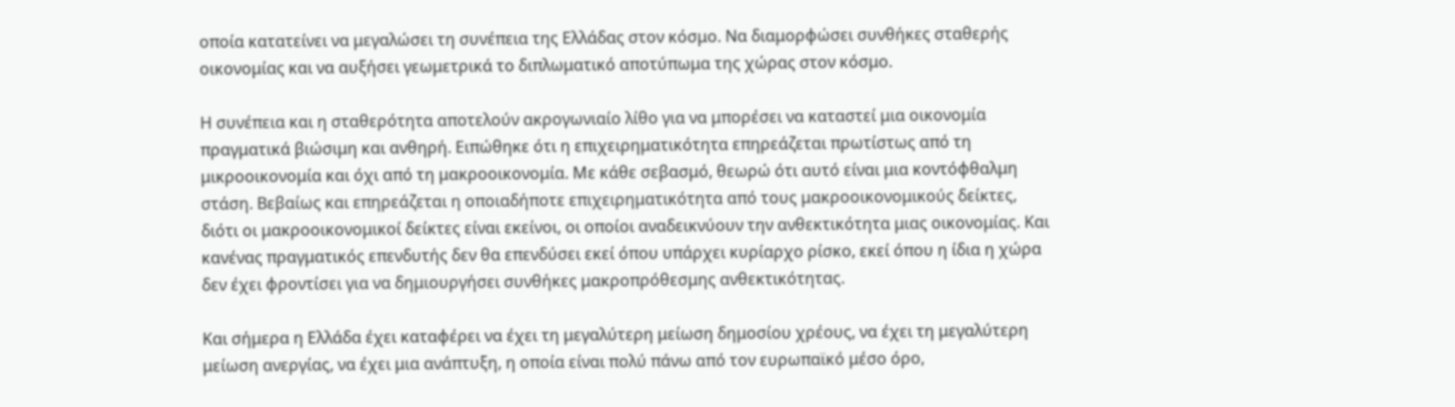οποία κατατείνει να μεγαλώσει τη συνέπεια της Ελλάδας στον κόσμο. Να διαμορφώσει συνθήκες σταθερής οικονομίας και να αυξήσει γεωμετρικά το διπλωματικό αποτύπωμα της χώρας στον κόσμο.

Η συνέπεια και η σταθερότητα αποτελούν ακρογωνιαίο λίθο για να μπορέσει να καταστεί μια οικονομία πραγματικά βιώσιμη και ανθηρή. Ειπώθηκε ότι η επιχειρηματικότητα επηρεάζεται πρωτίστως από τη μικροοικονομία και όχι από τη μακροοικονομία. Με κάθε σεβασμό, θεωρώ ότι αυτό είναι μια κοντόφθαλμη στάση. Βεβαίως και επηρεάζεται η οποιαδήποτε επιχειρηματικότητα από τους μακροοικονομικούς δείκτες, διότι οι μακροοικονομικοί δείκτες είναι εκείνοι, οι οποίοι αναδεικνύουν την ανθεκτικότητα μιας οικονομίας. Και κανένας πραγματικός επενδυτής δεν θα επενδύσει εκεί όπου υπάρχει κυρίαρχο ρίσκο, εκεί όπου η ίδια η χώρα δεν έχει φροντίσει για να δημιουργήσει συνθήκες μακροπρόθεσμης ανθεκτικότητας.

Και σήμερα η Ελλάδα έχει καταφέρει να έχει τη μεγαλύτερη μείωση δημοσίου χρέους, να έχει τη μεγαλύτερη μείωση ανεργίας, να έχει μια ανάπτυξη, η οποία είναι πολύ πάνω από τον ευρωπαϊκό μέσο όρο,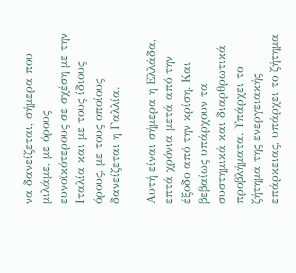να δανείζεται, σήμερα που μιλάμε, με όρους ευνοϊκότερους σε σχέση με την Ιταλία και με τους ίδιους όρους, με τους οποίους δανείζεται η Γαλλία.

Αυτή είναι σήμερα η Ελλάδα, επτά χρόνια μετά από την έξοδο από την κρίση. Και βεβαίως υπάρχουν τα συστημικά και διαρθρωτικά προβλήματα. Υπάρχει το ζήτημα της ενεργειακής επάρκειας, υπάρχει το ζήτημα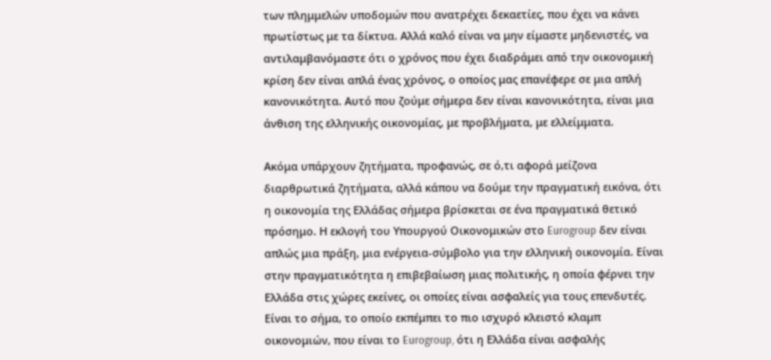των πλημμελών υποδομών που ανατρέχει δεκαετίες, που έχει να κάνει πρωτίστως με τα δίκτυα. Αλλά καλό είναι να μην είμαστε μηδενιστές, να αντιλαμβανόμαστε ότι ο χρόνος που έχει διαδράμει από την οικονομική κρίση δεν είναι απλά ένας χρόνος, ο οποίος μας επανέφερε σε μια απλή κανονικότητα. Αυτό που ζούμε σήμερα δεν είναι κανονικότητα, είναι μια άνθιση της ελληνικής οικονομίας, με προβλήματα, με ελλείμματα.

Ακόμα υπάρχουν ζητήματα, προφανώς, σε ό,τι αφορά μείζονα διαρθρωτικά ζητήματα, αλλά κάπου να δούμε την πραγματική εικόνα, ότι η οικονομία της Ελλάδας σήμερα βρίσκεται σε ένα πραγματικά θετικό πρόσημο. Η εκλογή του Υπουργού Οικονομικών στο Eurogroup δεν είναι απλώς μια πράξη, μια ενέργεια-σύμβολο για την ελληνική οικονομία. Είναι στην πραγματικότητα η επιβεβαίωση μιας πολιτικής, η οποία φέρνει την Ελλάδα στις χώρες εκείνες, οι οποίες είναι ασφαλείς για τους επενδυτές. Είναι το σήμα, το οποίο εκπέμπει το πιο ισχυρό κλειστό κλαμπ οικονομιών, που είναι το Eurogroup, ότι η Ελλάδα είναι ασφαλής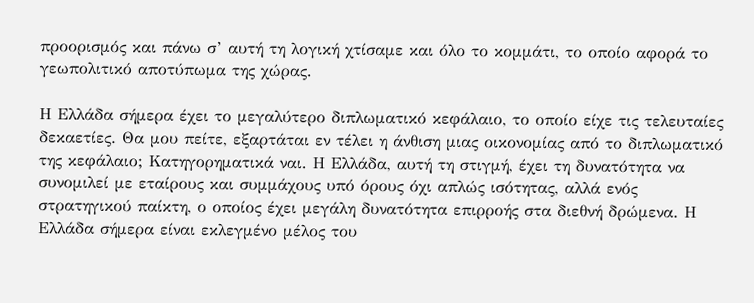προορισμός και πάνω σ’ αυτή τη λογική χτίσαμε και όλο το κομμάτι, το οποίο αφορά το γεωπολιτικό αποτύπωμα της χώρας.

Η Ελλάδα σήμερα έχει το μεγαλύτερο διπλωματικό κεφάλαιο, το οποίο είχε τις τελευταίες δεκαετίες. Θα μου πείτε, εξαρτάται εν τέλει η άνθιση μιας οικονομίας από το διπλωματικό της κεφάλαιο; Κατηγορηματικά ναι. Η Ελλάδα, αυτή τη στιγμή, έχει τη δυνατότητα να συνομιλεί με εταίρους και συμμάχους υπό όρους όχι απλώς ισότητας, αλλά ενός στρατηγικού παίκτη, ο οποίος έχει μεγάλη δυνατότητα επιρροής στα διεθνή δρώμενα. Η Ελλάδα σήμερα είναι εκλεγμένο μέλος του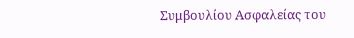Συμβουλίου Ασφαλείας του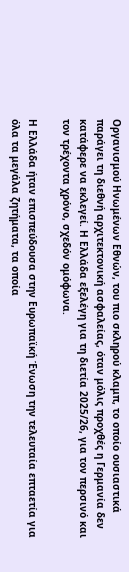Οργανισμού Ηνωμένων Εθνών, του πιο σκληρού κλαμπ, το οποίο ουσιαστικά παράγει τη διεθνή αρχιτεκτονική ασφαλείας, όταν μόλις προχθές η Γερμανία δεν κατάφερε να εκλεγεί. Η Ελλάδα εξελέγη για τη διετία 2025/26, για τον περσινό και τον τρέχοντα χρόνο, σχεδόν ομόφωνα.

Η Ελλάδα ήταν επισπεύδουσα στην Ευρωπαϊκή Ένωση την τελευταία επταετία για όλα τα μεγάλα ζητήματα, τα οποία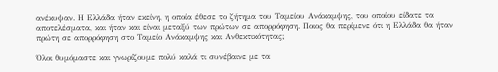ανέκυψαν. Η Ελλάδα ήταν εκείνη, η οποία έθεσε το ζήτημα του Ταμείου Ανάκαμψης, του οποίου είδατε τα αποτελέσματα, και ήταν και είναι μεταξύ των πρώτων σε απορρόφηση. Ποιος θα περίμενε ότι η Ελλάδα θα ήταν πρώτη σε απορρόφηση στο Ταμείο Ανάκαμψης και Ανθεκτικότητας;

Όλοι θυμόμαστε και γνωρίζουμε πολύ καλά τι συνέβαινε με τα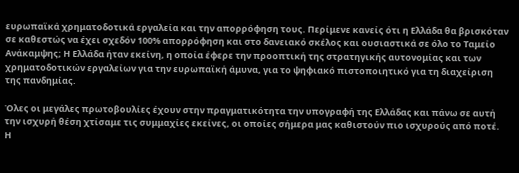ευρωπαϊκά χρηματοδοτικά εργαλεία και την απορρόφηση τους. Περίμενε κανείς ότι η Ελλάδα θα βρισκόταν σε καθεστώς να έχει σχεδόν 100% απορρόφηση και στο δανειακό σκέλος και ουσιαστικά σε όλο το Ταμείο Ανάκαμψης; Η Ελλάδα ήταν εκείνη, η οποία έφερε την προοπτική της στρατηγικής αυτονομίας και των χρηματοδοτικών εργαλείων για την ευρωπαϊκή άμυνα, για το ψηφιακό πιστοποιητικό για τη διαχείριση της πανδημίας.

Όλες οι μεγάλες πρωτοβουλίες έχουν στην πραγματικότητα την υπογραφή της Ελλάδας και πάνω σε αυτή την ισχυρή θέση χτίσαμε τις συμμαχίες εκείνες, οι οποίες σήμερα μας καθιστούν πιο ισχυρούς από ποτέ. Η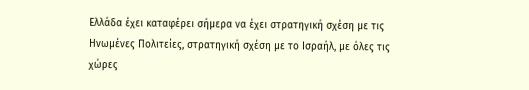Ελλάδα έχει καταφέρει σήμερα να έχει στρατηγική σχέση με τις Ηνωμένες Πολιτείες, στρατηγική σχέση με το Ισραήλ, με όλες τις χώρες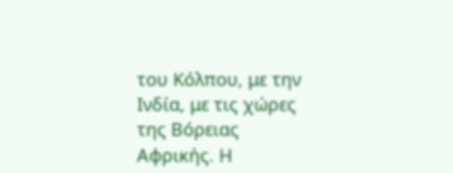του Κόλπου, με την Ινδία, με τις χώρες της Βόρειας Αφρικής. Η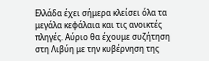Ελλάδα έχει σήμερα κλείσει όλα τα μεγάλα κεφάλαια και τις ανοικτές πληγές. Αύριο θα έχουμε συζήτηση στη Λιβύη με την κυβέρνηση της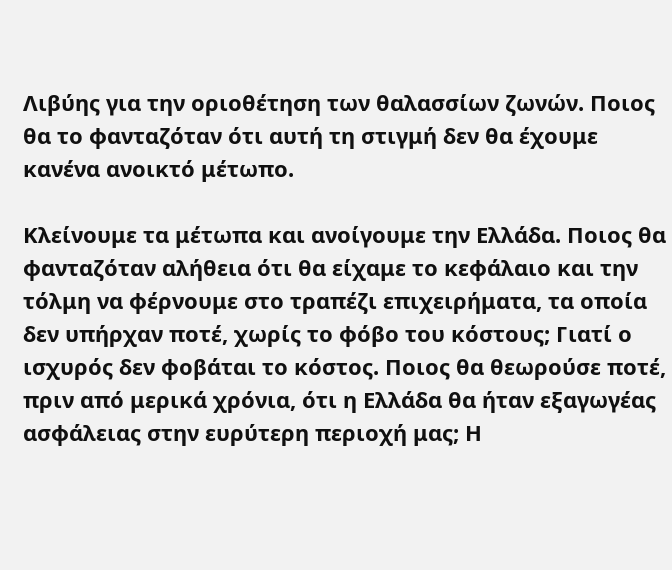Λιβύης για την οριοθέτηση των θαλασσίων ζωνών. Ποιος θα το φανταζόταν ότι αυτή τη στιγμή δεν θα έχουμε κανένα ανοικτό μέτωπο.

Κλείνουμε τα μέτωπα και ανοίγουμε την Ελλάδα. Ποιος θα φανταζόταν αλήθεια ότι θα είχαμε το κεφάλαιο και την τόλμη να φέρνουμε στο τραπέζι επιχειρήματα, τα οποία δεν υπήρχαν ποτέ, χωρίς το φόβο του κόστους; Γιατί ο ισχυρός δεν φοβάται το κόστος. Ποιος θα θεωρούσε ποτέ, πριν από μερικά χρόνια, ότι η Ελλάδα θα ήταν εξαγωγέας ασφάλειας στην ευρύτερη περιοχή μας; Η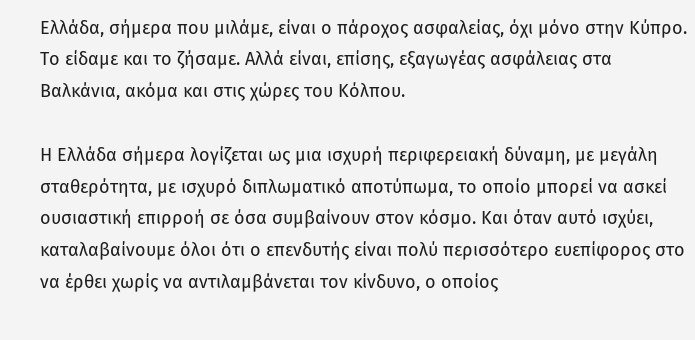Ελλάδα, σήμερα που μιλάμε, είναι ο πάροχος ασφαλείας, όχι μόνο στην Κύπρο. Το είδαμε και το ζήσαμε. Αλλά είναι, επίσης, εξαγωγέας ασφάλειας στα Βαλκάνια, ακόμα και στις χώρες του Κόλπου.

Η Ελλάδα σήμερα λογίζεται ως μια ισχυρή περιφερειακή δύναμη, με μεγάλη σταθερότητα, με ισχυρό διπλωματικό αποτύπωμα, το οποίο μπορεί να ασκεί ουσιαστική επιρροή σε όσα συμβαίνουν στον κόσμο. Και όταν αυτό ισχύει, καταλαβαίνουμε όλοι ότι ο επενδυτής είναι πολύ περισσότερο ευεπίφορος στο να έρθει χωρίς να αντιλαμβάνεται τον κίνδυνο, ο οποίος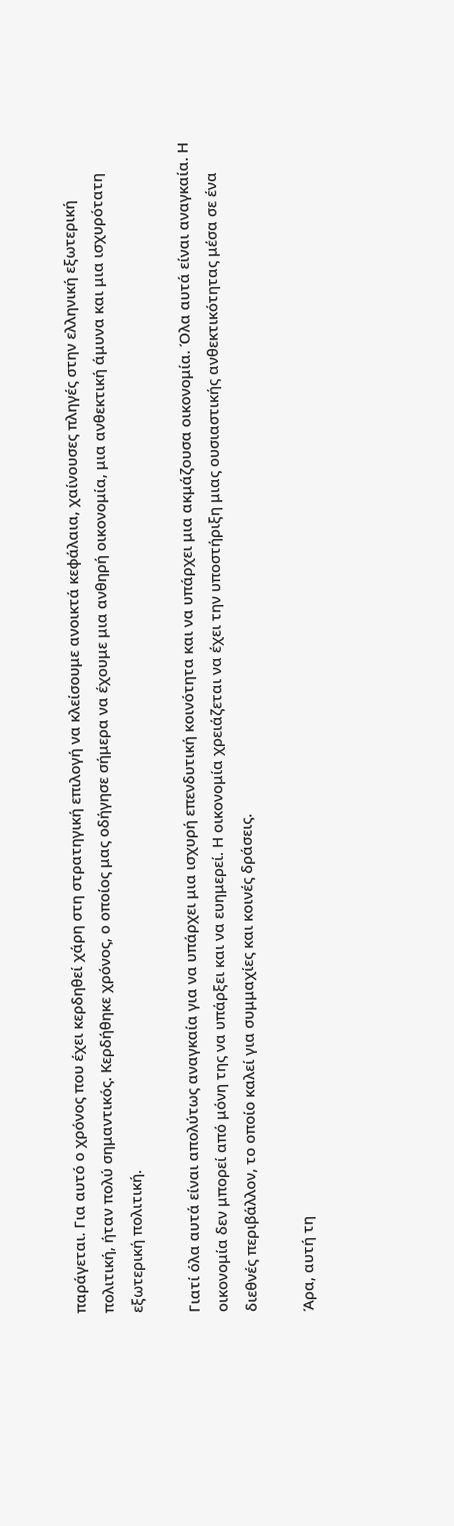παράγεται. Για αυτό ο χρόνος που έχει κερδηθεί χάρη στη στρατηγική επιλογή να κλείσουμε ανοικτά κεφάλαια, χαίνουσες πληγές στην ελληνική εξωτερική πολιτική, ήταν πολύ σημαντικός. Κερδήθηκε χρόνος, ο οποίος μας οδήγησε σήμερα να έχουμε μια ανθηρή οικονομία, μια ανθεκτική άμυνα και μια ισχυρότατη εξωτερική πολιτική.

Γιατί όλα αυτά είναι απολύτως αναγκαία για να υπάρχει μια ισχυρή επενδυτική κοινότητα και να υπάρχει μια ακμάζουσα οικονομία. Όλα αυτά είναι αναγκαία. Η οικονομία δεν μπορεί από μόνη της να υπάρξει και να ευημερεί. Η οικονομία χρειάζεται να έχει την υποστήριξη μιας ουσιαστικής ανθεκτικότητας μέσα σε ένα διεθνές περιβάλλον, το οποίο καλεί για συμμαχίες και κοινές δράσεις.

Άρα, αυτή τη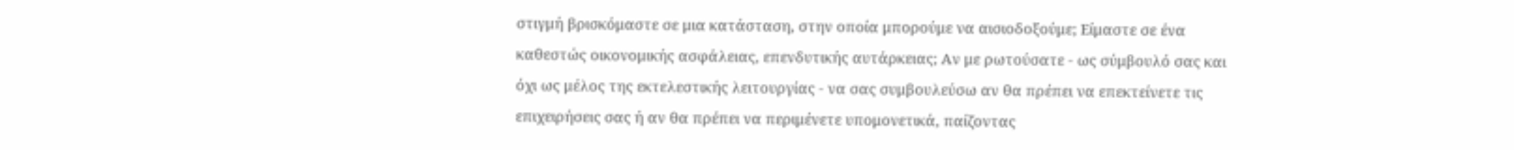στιγμή βρισκόμαστε σε μια κατάσταση, στην οποία μπορούμε να αισιοδοξούμε; Είμαστε σε ένα καθεστώς οικονομικής ασφάλειας, επενδυτικής αυτάρκειας; Αν με ρωτούσατε - ως σύμβουλό σας και όχι ως μέλος της εκτελεστικής λειτουργίας - να σας συμβουλεύσω αν θα πρέπει να επεκτείνετε τις επιχειρήσεις σας ή αν θα πρέπει να περιμένετε υπομονετικά, παίζοντας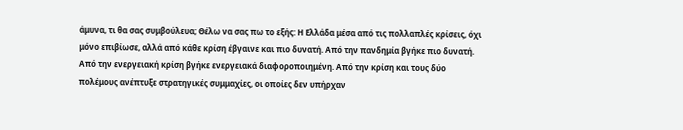άμυνα, τι θα σας συμβούλευα; Θέλω να σας πω το εξής: Η Ελλάδα μέσα από τις πολλαπλές κρίσεις, όχι μόνο επιβίωσε, αλλά από κάθε κρίση έβγαινε και πιο δυνατή. Aπό την πανδημία βγήκε πιο δυνατή. Aπό την ενεργειακή κρίση βγήκε ενεργειακά διαφοροποιημένη. Από την κρίση και τους δύο πολέμους ανέπτυξε στρατηγικές συμμαχίες, οι οποίες δεν υπήρχαν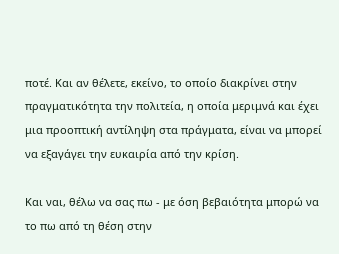ποτέ. Και αν θέλετε, εκείνο, το οποίο διακρίνει στην πραγματικότητα την πολιτεία, η οποία μεριμνά και έχει μια προοπτική αντίληψη στα πράγματα, είναι να μπορεί να εξαγάγει την ευκαιρία από την κρίση.

Και ναι, θέλω να σας πω - με όση βεβαιότητα μπορώ να το πω από τη θέση στην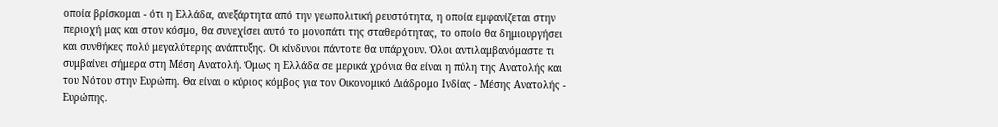οποία βρίσκομαι - ότι η Ελλάδα, ανεξάρτητα από την γεωπολιτική ρευστότητα, η οποία εμφανίζεται στην περιοχή μας και στον κόσμο, θα συνεχίσει αυτό το μονοπάτι της σταθερότητας, το οποίο θα δημιουργήσει και συνθήκες πολύ μεγαλύτερης ανάπτυξης. Οι κίνδυνοι πάντοτε θα υπάρχουν. Όλοι αντιλαμβανόμαστε τι συμβαίνει σήμερα στη Μέση Ανατολή. Όμως η Ελλάδα σε μερικά χρόνια θα είναι η πύλη της Ανατολής και του Νότου στην Ευρώπη. Θα είναι ο κύριος κόμβος για τον Οικονομικό Διάδρομο Ινδίας - Μέσης Ανατολής - Ευρώπης.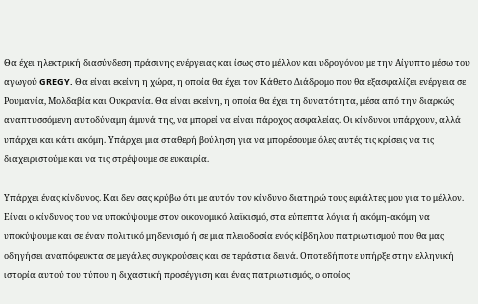Θα έχει ηλεκτρική διασύνδεση πράσινης ενέργειας και ίσως στο μέλλον και υδρογόνου με την Αίγυπτο μέσω του αγωγού GREGY. Θα είναι εκείνη η χώρα, η οποία θα έχει τον Κάθετο Διάδρομο που θα εξασφαλίζει ενέργεια σε Ρουμανία, Μολδαβία και Ουκρανία. Θα είναι εκείνη, η οποία θα έχει τη δυνατότητα, μέσα από την διαρκώς αναπτυσσόμενη αυτοδύναμη άμυνά της, να μπορεί να είναι πάροχος ασφαλείας. Οι κίνδυνοι υπάρχουν, αλλά υπάρχει και κάτι ακόμη. Υπάρχει μια σταθερή βούληση για να μπορέσουμε όλες αυτές τις κρίσεις να τις διαχειριστούμε και να τις στρέψουμε σε ευκαιρία.

Υπάρχει ένας κίνδυνος. Και δεν σας κρύβω ότι με αυτόν τον κίνδυνο διατηρώ τους εφιάλτες μου για το μέλλον. Είναι ο κίνδυνος του να υποκύψουμε στον οικονομικό λαϊκισμό, στα εύπεπτα λόγια ή ακόμη-ακόμη να υποκύψουμε και σε έναν πολιτικό μηδενισμό ή σε μια πλειοδοσία ενός κίβδηλου πατριωτισμού που θα μας οδηγήσει αναπόφευκτα σε μεγάλες συγκρούσεις και σε τεράστια δεινά. Οποτεδήποτε υπήρξε στην ελληνική ιστορία αυτού του τύπου η διχαστική προσέγγιση και ένας πατριωτισμός, ο οποίος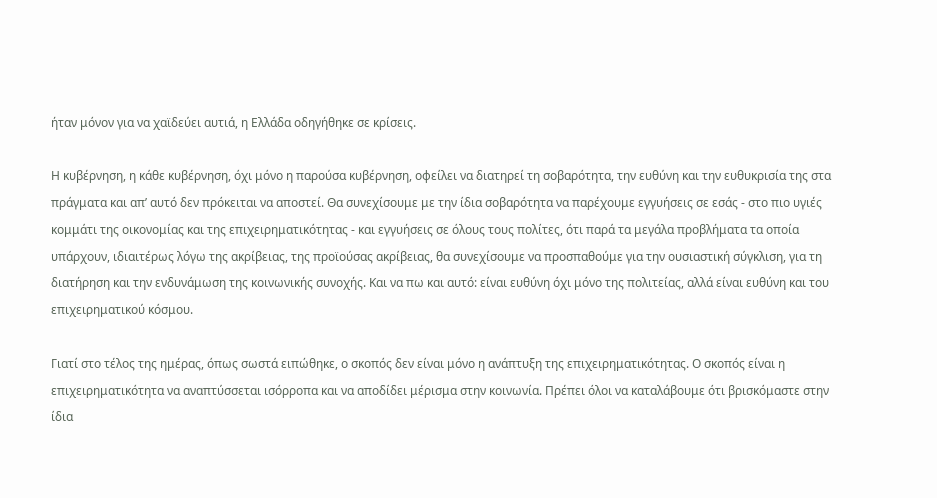ήταν μόνον για να χαϊδεύει αυτιά, η Ελλάδα οδηγήθηκε σε κρίσεις.

Η κυβέρνηση, η κάθε κυβέρνηση, όχι μόνο η παρούσα κυβέρνηση, οφείλει να διατηρεί τη σοβαρότητα, την ευθύνη και την ευθυκρισία της στα πράγματα και απ’ αυτό δεν πρόκειται να αποστεί. Θα συνεχίσουμε με την ίδια σοβαρότητα να παρέχουμε εγγυήσεις σε εσάς - στο πιο υγιές κομμάτι της οικονομίας και της επιχειρηματικότητας - και εγγυήσεις σε όλους τους πολίτες, ότι παρά τα μεγάλα προβλήματα τα οποία υπάρχουν, ιδιαιτέρως λόγω της ακρίβειας, της προϊούσας ακρίβειας, θα συνεχίσουμε να προσπαθούμε για την ουσιαστική σύγκλιση, για τη διατήρηση και την ενδυνάμωση της κοινωνικής συνοχής. Και να πω και αυτό: είναι ευθύνη όχι μόνο της πολιτείας, αλλά είναι ευθύνη και του επιχειρηματικού κόσμου.

Γιατί στο τέλος της ημέρας, όπως σωστά ειπώθηκε, ο σκοπός δεν είναι μόνο η ανάπτυξη της επιχειρηματικότητας. Ο σκοπός είναι η επιχειρηματικότητα να αναπτύσσεται ισόρροπα και να αποδίδει μέρισμα στην κοινωνία. Πρέπει όλοι να καταλάβουμε ότι βρισκόμαστε στην ίδια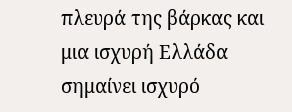πλευρά της βάρκας και μια ισχυρή Ελλάδα σημαίνει ισχυρό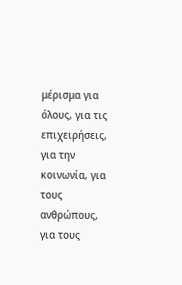μέρισμα για όλους, για τις επιχειρήσεις, για την κοινωνία, για τους ανθρώπους, για τους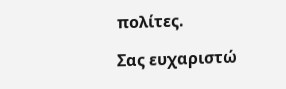πολίτες.

Σας ευχαριστώ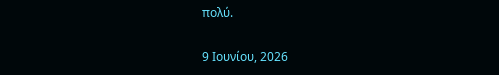πολύ.

9 Ιουνίου, 2026